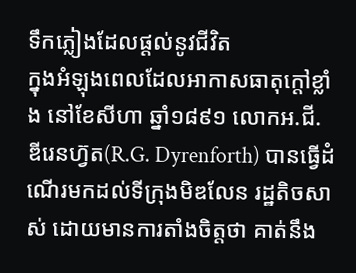ទឹកភ្លៀងដែលផ្តល់នូវជីវិត
ក្នុងអំឡុងពេលដែលអាកាសធាតុក្តៅខ្លាំង នៅខែសីហា ឆ្នាំ១៨៩១ លោកអ.ជី. ឌីរេនហ្វ៊ត(R.G. Dyrenforth) បានធ្វើដំណើរមកដល់ទីក្រុងមិឌលែន រដ្ឋតិចសាស់ ដោយមានការតាំងចិត្តថា គាត់នឹង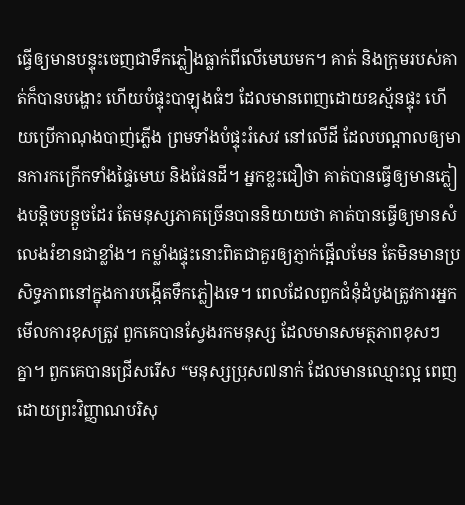ធ្វើឲ្យមានបន្ទុះចេញជាទឹកភ្លៀងធ្លាក់ពីលើមេឃមក។ គាត់ និងក្រុមរបស់គាត់ក៏បានបង្ហោះ ហើយបំផ្ទុះបាឡុងធំៗ ដែលមានពេញដោយឧស្ម័នផ្ទុះ ហើយប្រើកាណុងបាញ់ភ្លើង ព្រមទាំងបំផ្ទុះរំសេវ នៅលើដី ដែលបណ្តាលឲ្យមានការកក្រើកទាំងផ្ទៃមេឃ និងផែនដី។ អ្នកខ្លះជឿថា គាត់បានធ្វើឲ្យមានភ្លៀងបន្តិចបន្តួចដែរ តែមនុស្សភាគច្រើនបាននិយាយថា គាត់បានធ្វើឲ្យមានសំលេងរំខានជាខ្លាំង។ កម្លាំងផ្ទុះនោះពិតជាគួរឲ្យភ្ញាក់ផ្អើលមែន តែមិនមានប្រសិទ្ធភាពនៅក្នុងការបង្កើតទឹកភ្លៀងទេ។ ពេលដែលពួកជំនុំដំបូងត្រូវការអ្នកមើលការខុសត្រូវ ពួកគេបានស្វែងរកមនុស្ស ដែលមានសមត្ថភាពខុសៗគ្នា។ ពួកគេបានជ្រើសរើស “មនុស្សប្រុស៧នាក់ ដែលមានឈ្មោះល្អ ពេញដោយព្រះវិញ្ញាណបរិសុ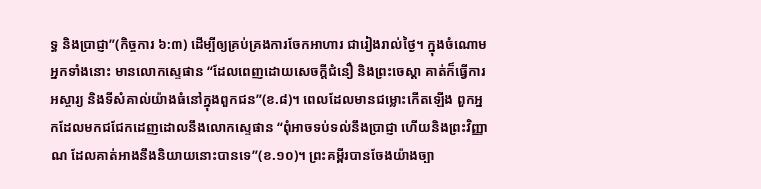ទ្ធ និងប្រាជ្ញា”(កិច្ចការ ៦:៣) ដើម្បីឲ្យគ្រប់គ្រងការចែកអាហារ ជារៀងរាល់ថ្ងៃ។ ក្នុងចំណោមអ្នកទាំងនោះ មានលោកស្ទេផាន “ដែលពេញដោយសេចក្តីជំនឿ និងព្រះចេស្តា គាត់ក៏ធ្វើការអស្ចារ្យ និងទីសំគាល់យ៉ាងធំនៅក្នុងពួកជន”(ខ.៨)។ ពេលដែលមានជម្លោះកើតឡើង ពួកអ្នកដែលមកជជែកដេញដោលនឹងលោកស្ទេផាន “ពុំអាចទប់ទល់នឹងប្រាជ្ញា ហើយនិងព្រះវិញ្ញាណ ដែលគាត់អាងនឹងនិយាយនោះបានទេ”(ខ.១០)។ ព្រះគម្ពីរបានចែងយ៉ាងច្បា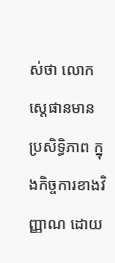ស់ថា លោកស្តេផានមានប្រសិទ្ធិភាព ក្នុងកិច្ចការខាងវិញ្ញាណ ដោយ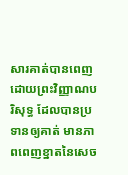សារគាត់បានពេញដោយព្រះវិញ្ញាណបរិសុទ្ធ ដែលបានប្រទានឲ្យគាត់ មានភាពពេញខ្នាតនៃសេច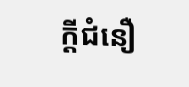ក្តីជំនឿ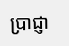ប្រាជ្ញា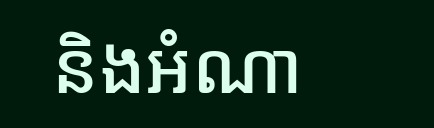និងអំណា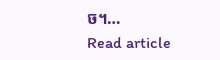ច។…
Read article